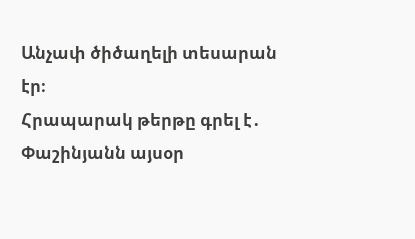Անչափ ծիծաղելի տեսարան էր։
Հրապարակ թերթը գրել է․ Փաշինյանն այսօր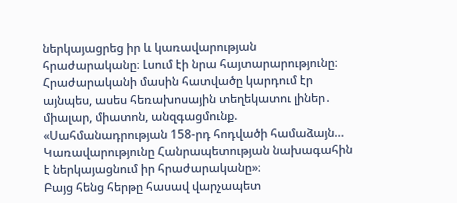ներկայացրեց իր և կառավարության հրաժարականը։ Լսում էի նրա հայտարարությունը։
Հրաժարականի մասին հատվածը կարդում էր այնպես, ասես հեռախոսային տեղեկատու լիներ․ միալար, միատոն, անզգացմունք. «Սահմանադրության 158-րդ հոդվածի համաձայն… Կառավարությունը Հանրապետության նախագահին է ներկայացնում իր հրաժարականը»։
Բայց հենց հերթը հասավ վարչապետ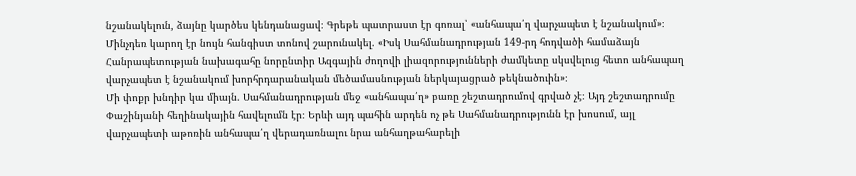նշանակելուն, ձայնը կարծես կենդանացավ։ Գրեթե պատրաստ էր գոռալ՝ «անհապա՛ղ վարչապետ է նշանակում»։
Մինչդեռ կարող էր նույն հանգիստ տոնով շարունակել. «Իսկ Սահմանադրության 149-րդ հոդվածի համաձայն Հանրապետության նախագահը նորընտիր Ազգային ժողովի լիազորությունների ժամկետը սկսվելուց հետո անհապաղ վարչապետ է նշանակում խորհրդարանական մեծամասնության ներկայացրած թեկնածուին»։
Մի փոքր խնդիր կա միայն. Սահմանադրության մեջ «անհապա՛ղ» բառը շեշտադրումով գրված չէ։ Այդ շեշտադրումը Փաշինյանի հեղինակային հավելումն էր։ Երևի այդ պահին արդեն ոչ թե Սահմանադրությունն էր խոսում, այլ վարչապետի աթոռին անհապա՛ղ վերադառնալու նրա անհաղթահարելի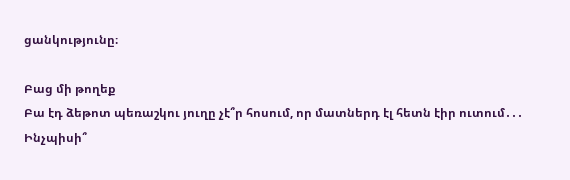ցանկությունը։

Բաց մի թողեք
Բա էդ ձեթոտ պեռաշկու յուղը չէ՞ր հոսում, որ մատներդ էլ հետն էիր ուտում․․․
Ինչպիսի՞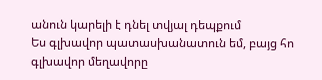անուն կարելի է դնել տվյալ դեպքում
Ես գլխավոր պատասխանատուն եմ, բայց հո գլխավոր մեղավորը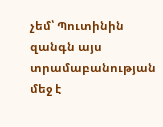չեմ՝ Պուտինին զանգն այս տրամաբանության մեջ է